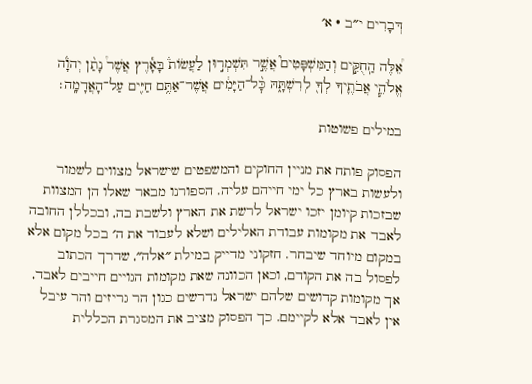דְּבָרִים י״ב · א׳

אֵ֠לֶּה הַֽחֻקִּ֣ים וְהַמִּשְׁפָּטִים֮ אֲשֶׁ֣ר תִּשְׁמְר֣וּן לַעֲשׂוֹת֒ בָּאָ֕רֶץ אֲשֶׁר֩ נָתַ֨ן יְהֹוָ֜ה אֱלֹהֵ֧י אֲבֹתֶ֛יךָ לְךָ֖ לְרִשְׁתָּ֑הּ כׇּ֨ל־הַיָּמִ֔ים אֲשֶׁר־אַתֶּ֥ם חַיִּ֖ים עַל־הָאֲדָמָֽה׃

במילים פשוטות

הפסוק פותח את מניין החוקים והמשפטים שישראל מצווים לשמור ולעשות בארץ כל ימי חייהם עליה. הספורנו מבאר שאלו הן המצוות שבזכות קיומן יזכו ישראל לרשת את הארץ ולשבת בה, ובכללן החובה לאבד את מקומות עבודת האלילים ושלא לעבוד את ה׳ בכל מקום אלא במקום מיוחד שיבחר. חזקוני מדייק במילת ״אלה״, שדרך הכתוב לפסול בה את הקודם, וכאן הכוונה שאת מקומות הגויים חייבים לאבד, אך מקומות קדושים שלהם ישראל נדרשים כגון הר גריזים והר עיבל אין לאבד אלא לקיימם. כך הפסוק מציב את המסגרת הכללית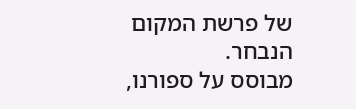של פרשת המקום הנבחר.
מבוסס על ספורנו,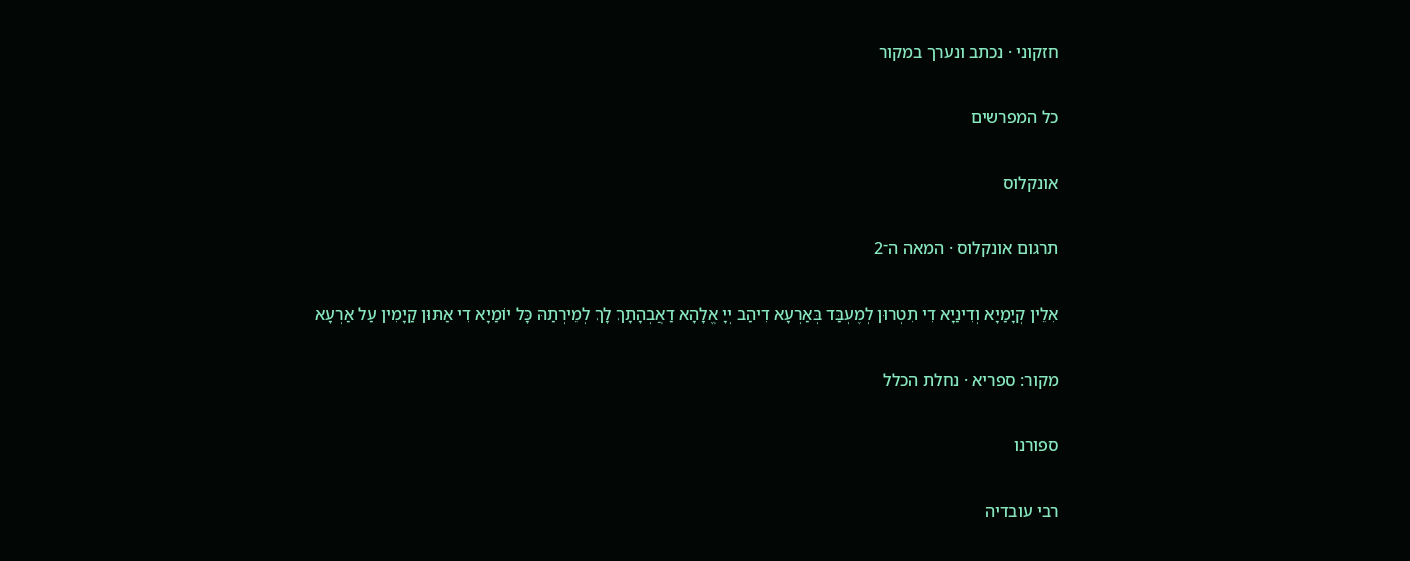חזקוני · נכתב ונערך במקור

כל המפרשים

אונקלוס

תרגום אונקלוס · המאה ה־2

אִלֵין קְיָמַיָא וְדִינַיָא דִי תִטְרוּן לְמֶעְבַּד בְּאַרְעָא דִיהַב יְיָ אֱלָהָא דַאֲבְהָתָךְ לָךְ לְמֵירְתַהּ כָּל יוֹמַיָא דִי אַתּוּן קַיָמִין עַל אַרְעָא

מקור: ספריא · נחלת הכלל

ספורנו

רבי עובדיה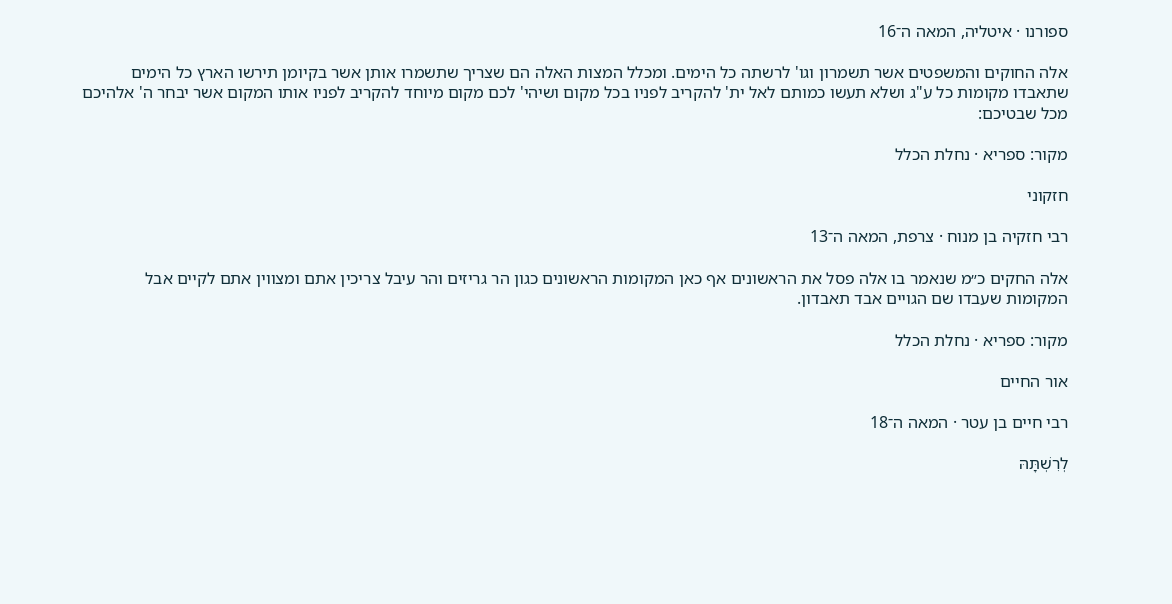ספורנו · איטליה, המאה ה־16

אלה החוקים והמשפטים אשר תשמרון וגו' לרשתה כל הימים. ומכלל המצות האלה הם שצריך שתשמרו אותן אשר בקיומן תירשו הארץ כל הימים שתאבדו מקומות כל ע"ג ושלא תעשו כמותם לאל ית' להקריב לפניו בכל מקום ושיהי' לכם מקום מיוחד להקריב לפניו אותו המקום אשר יבחר ה' אלהיכם מכל שבטיכם:

מקור: ספריא · נחלת הכלל

חזקוני

רבי חזקיה בן מנוח · צרפת, המאה ה־13

אלה החקים כ״מ שנאמר בו אלה פסל את הראשונים אף כאן המקומות הראשונים כגון הר גריזים והר עיבל צריכין אתם ומצווין אתם לקיים אבל המקומות שעבדו שם הגויים אבד תאבדון.

מקור: ספריא · נחלת הכלל

אור החיים

רבי חיים בן עטר · המאה ה־18

לְרִשְׁתָּהּ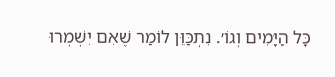כָּל הַיָּמִים וְגוֹ׳. נִתְכַּוֵּן לוֹמַר שֶׁאִם יִשְׁמְרוּ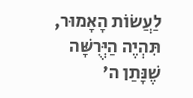לַעֲשׂוֹת הָאָמוּר, תִּהְיֶה הַיְּרֻשָּׁה שֶׁנָּתַן ה׳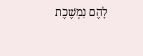לָהֶם נִמְשֶׁכֶת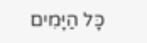כָּל הַיָּמִים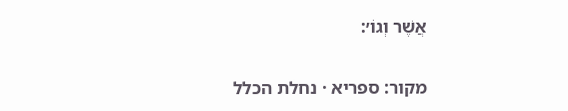אֲשֶׁר וְגוֹ׳:

מקור: ספריא · נחלת הכלל